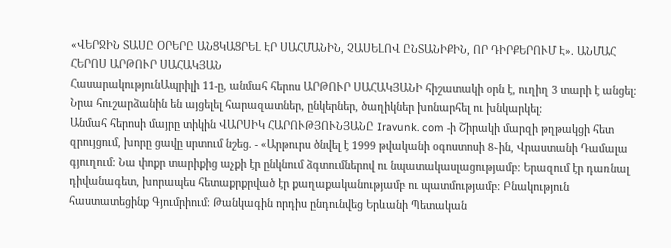«ՎԵՐՋԻՆ ՏԱՍԸ ՕՐԵՐԸ ԱՆՑԿԱՑՐԵԼ ԷՐ ՍԱՀՄԱՆԻՆ, ՉԱՍԵԼՈՎ ԸՆՏԱՆԻՔԻՆ, ՈՐ ԴԻՐՔԵՐՈՒՄ Է». ԱՆՄԱՀ ՀԵՐՈՍ ԱՐԹՈՒՐ ՍԱՀԱԿՅԱՆ
ՀասարակությունԱպրիլի 11-ը, անմահ հերոս ԱՐԹՈՒՐ ՍԱՀԱԿՅԱՆԻ հիշատակի օրն է, ուղիղ 3 տարի է անցել։ Նրա հուշարձանին են այցելել հարազատներ, ընկերներ, ծաղիկներ խոնարհել ու խնկարկել։
Անմահ հերոսի մայրը տիկին ՎԱՐՍԻԿ ՀԱՐՈՒԹՅՈՒՆՅԱՆԸ Iravunk. com -ի Շիրակի մարզի թղթակցի հետ զրույցում, խորը ցավը սրտում նշեց. - «Արթուրս ծնվել է 1999 թվականի օգոստոսի 8֊ին, Վրաստանի Դամալա գյուղում։ Նա փոքր տարիքից աչքի էր ընկնում ձգտումներով ու նպատակասլացությամբ։ Երազում էր դառնալ դիվանագետ, խորապես հետաքրքրված էր քաղաքականությամբ ու պատմությամբ։ Բնակություն հաստատեցինք Գյումրիում։ Թանկագին որդիս ընդունվեց Երևանի Պետական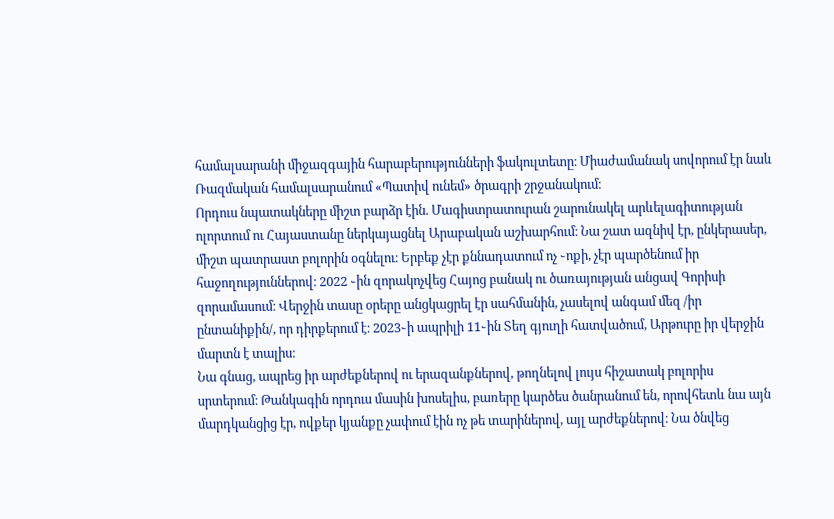համալսարանի միջազգային հարաբերությունների ֆակուլտետը։ Միաժամանակ սովորում էր նաև Ռազմական համալսարանում «Պատիվ ունեմ» ծրագրի շրջանակում։
Որդուս նպատակները միշտ բարձր էին. Մագիստրատուրան շարունակել արևելագիտության ոլորտում ու Հայաստանը ներկայացնել Արաբական աշխարհում։ Նա շատ ազնիվ էր, ընկերասեր, միշտ պատրաստ բոլորին օգնելու։ Երբեք չէր քննադատում ոչ ֊ոքի, չէր պարծենում իր հաջողություններով։ 2022 ֊ին զորակոչվեց Հայոց բանակ ու ծառայության անցավ Գորիսի զորամասում։ Վերջին տասը օրերը անցկացրել էր սահմանին, չասելով անգամ մեզ /իր ընտանիքին/, որ դիրքերում է։ 2023֊ի ապրիլի 11֊ին Տեղ գյուղի հատվածում, Արթուրը իր վերջին մարտն է տալիս։
Նա գնաց, ապրեց իր արժեքներով ու երազանքներով, թողնելով լույս հիշատակ բոլորիս սրտերում։ Թանկագին որդուս մասին խոսելիս, բառերը կարծես ծանրանում են, որովհետև նա այն մարդկանցից էր, ովքեր կյանքը չափում էին ոչ թե տարիներով, այլ արժեքներով։ Նա ծնվեց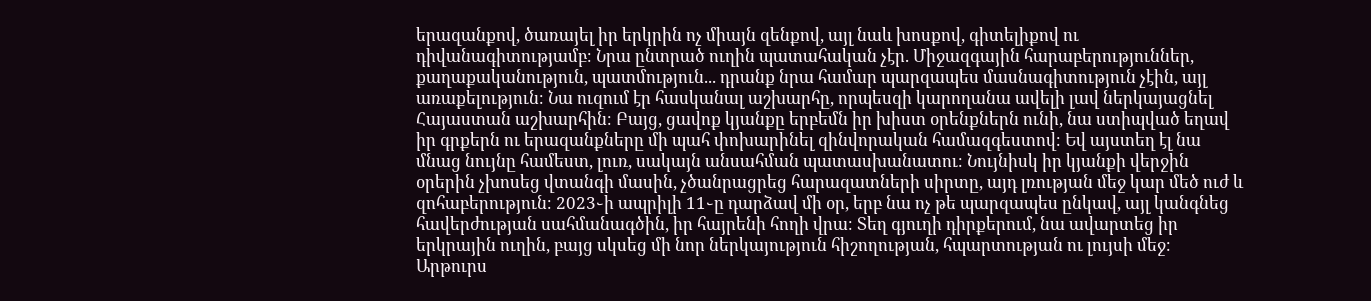երազանքով, ծառայել իր երկրին ոչ միայն զենքով, այլ նաև խոսքով, գիտելիքով ու դիվանագիտությամբ։ Նրա ընտրած ուղին պատահական չէր. Միջազգային հարաբերություններ, քաղաքականություն, պատմություն... դրանք նրա համար պարզապես մասնագիտություն չէին, այլ առաքելություն։ Նա ուզում էր հասկանալ աշխարհը, որպեսզի կարողանա ավելի լավ ներկայացնել Հայաստան աշխարհին։ Բայց, ցավոք կյանքը երբեմն իր խիստ օրենքներն ունի, նա ստիպված եղավ իր գրքերն ու երազանքները մի պահ փոխարինել զինվորական համազգեստով։ Եվ այստեղ էլ նա մնաց նույնը համեստ, լուռ, սակայն անսահման պատասխանատու։ Նույնիսկ իր կյանքի վերջին օրերին չխոսեց վտանգի մասին, չծանրացրեց հարազատների սիրտը, այդ լռության մեջ կար մեծ ուժ և զոհաբերություն։ 2023֊ի ապրիլի 11֊ը դարձավ մի օր, երբ նա ոչ թե պարզապես ընկավ, այլ կանգնեց հավերժության սահմանագծին, իր հայրենի հողի վրա։ Տեղ գյուղի դիրքերում, նա ավարտեց իր երկրային ուղին, բայց սկսեց մի նոր ներկայություն հիշողության, հպարտության ու լույսի մեջ։ Արթուրս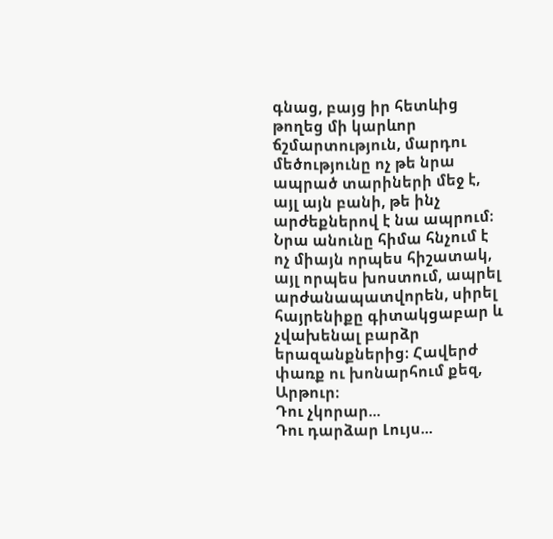գնաց, բայց իր հետևից թողեց մի կարևոր ճշմարտություն, մարդու մեծությունը ոչ թե նրա ապրած տարիների մեջ է, այլ այն բանի, թե ինչ արժեքներով է նա ապրում։ Նրա անունը հիմա հնչում է ոչ միայն որպես հիշատակ, այլ որպես խոստում, ապրել արժանապատվորեն, սիրել հայրենիքը գիտակցաբար և չվախենալ բարձր երազանքներից։ Հավերժ փառք ու խոնարհում քեզ, Արթուր։
Դու չկորար...
Դու դարձար Լույս...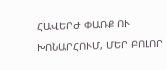ՀԱՎԵՐԺ ՓԱՌՔ ՈՒ ԽՈՆԱՐՀՈՒՄ, ՄԵՐ ԲՈԼՈՐ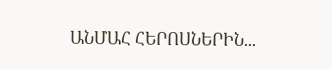ԱՆՄԱՀ ՀԵՐՈՍՆԵՐԻՆ...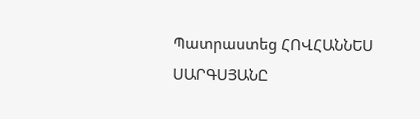Պատրաստեց ՀՈՎՀԱՆՆԵՍ ՍԱՐԳՍՅԱՆԸ